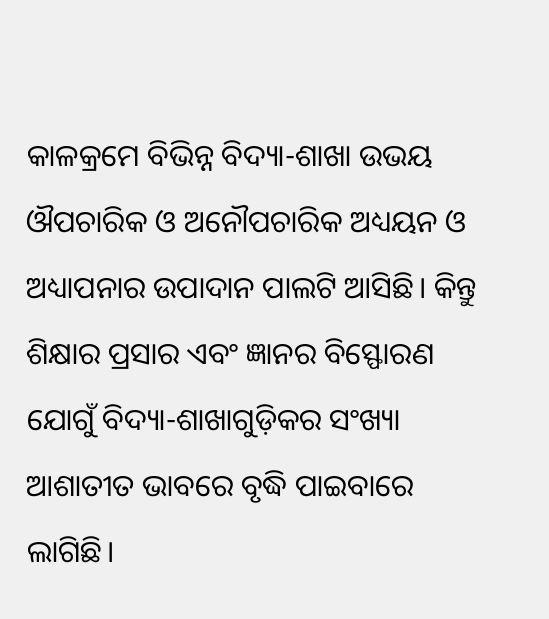କାଳକ୍ରମେ ବିଭିନ୍ନ ବିଦ୍ୟା-ଶାଖା ଉଭୟ ଔପଚାରିକ ଓ ଅନୌପଚାରିକ ଅଧ୍ୟୟନ ଓ ଅଧ୍ୟାପନାର ଉପାଦାନ ପାଲଟି ଆସିଛି। କିନ୍ତୁ ଶିକ୍ଷାର ପ୍ରସାର ଏବଂ ଜ୍ଞାନର ବିସ୍ଫୋରଣ ଯୋଗୁଁ ବିଦ୍ୟା-ଶାଖାଗୁଡ଼ିକର ସଂଖ୍ୟା ଆଶାତୀତ ଭାବରେ ବୃଦ୍ଧି ପାଇବାରେ ଲାଗିଛି।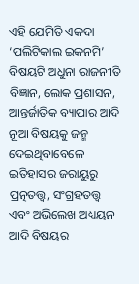ଏହି ଯେମିତି ଏକଦା ‘ପଲିଟିକାଲ ଇକନମି’ ବିଷୟଟି ଅଧୁନା ରାଜନୀତି ବିଜ୍ଞାନ, ଲୋକ ପ୍ରଶାସନ, ଆନ୍ତର୍ଜାତିକ ବ୍ୟାପାର ଆଦି ନୂଆ ବିଷୟକୁ ଜନ୍ମ ଦେଇଥିବାବେଳେ ଇତିହାସର ଜରାୟୁରୁ ପ୍ରତ୍ନତତ୍ତ୍ୱ, ସଂଗ୍ରହତତ୍ତ୍ୱ ଏବଂ ଅଭିଲେଖ ଅଧ୍ୟୟନ ଆଦି ବିଷୟର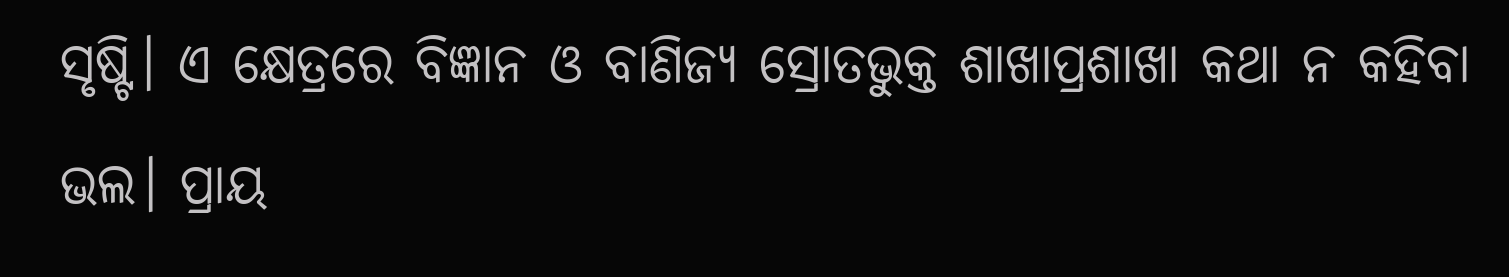ସୃଷ୍ଟି। ଏ କ୍ଷେତ୍ରରେ ବିଜ୍ଞାନ ଓ ବାଣିଜ୍ୟ ସ୍ରୋତଭୁକ୍ତ ଶାଖାପ୍ରଶାଖା କଥା ନ କହିବା ଭଲ। ପ୍ରାୟ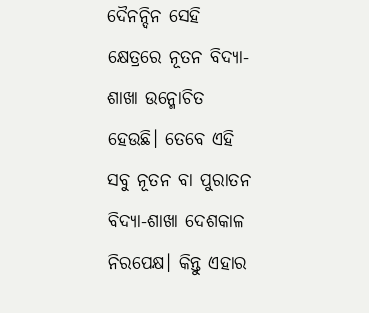ଦୈନନ୍ଦିନ ସେହି କ୍ଷେତ୍ରରେ ନୂତନ ବିଦ୍ୟା-ଶାଖା ଉନ୍ମୋଚିତ ହେଉଛି। ତେବେ ଏହି ସବୁ ନୂତନ ବା ପୁରାତନ ବିଦ୍ୟା-ଶାଖା ଦେଶକାଳ ନିରପେକ୍ଷ। କିନ୍ତୁ ଏହାର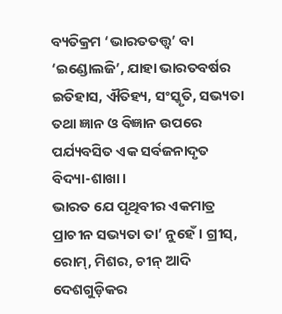ବ୍ୟତିକ୍ରମ ‘ଭାରତତତ୍ତ୍ୱ’ ବା ‘ଇଣ୍ଡୋଲଜି’, ଯାହା ଭାରତବର୍ଷର ଇତିହାସ, ଐତିହ୍ୟ, ସଂସ୍କୃତି, ସଭ୍ୟତା ତଥା ଜ୍ଞାନ ଓ ବିଜ୍ଞାନ ଉପରେ ପର୍ଯ୍ୟବସିତ ଏକ ସର୍ବଜନାଦୃତ ବିଦ୍ୟା-ଶାଖା।
ଭାରତ ଯେ ପୃଥିବୀର ଏକମାତ୍ର ପ୍ରାଚୀନ ସଭ୍ୟତା ତା’ ନୁହେଁ। ଗ୍ରୀସ୍, ରୋମ୍, ମିଶର, ଚୀନ୍ ଆଦି ଦେଶଗୁଡ଼ିକର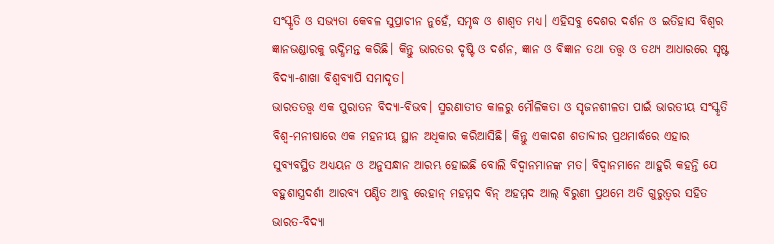ସଂସ୍କୃତି ଓ ସଭ୍ୟତା କେବଳ ସୁପ୍ରାଚୀନ ନୁହେଁ, ସମୃଦ୍ଧ ଓ ଶାଶ୍ୱତ ମଧ୍ୟ। ଏହିସବୁ ଦେଶର ଦର୍ଶନ ଓ ଇତିହାସ ବିଶ୍ୱର ଜ୍ଞାନଭଣ୍ଡାରକୁ ଋଦ୍ଧିମନ୍ତ କରିଛି। କିନ୍ତୁ ଭାରତର ଦୃଷ୍ଟି ଓ ଦର୍ଶନ, ଜ୍ଞାନ ଓ ବିଜ୍ଞାନ ତଥା ତତ୍ତ୍ୱ ଓ ତଥ୍ୟ ଆଧାରରେ ସୃଷ୍ଟ ବିଦ୍ୟା-ଶାଖା ବିଶ୍ୱବ୍ୟାପି ସମାଦୃତ।
ଭାରତତତ୍ତ୍ୱ ଏକ ପୁରାତନ ବିଦ୍ୟା-ବିଭବ। ସ୍ମରଣାତୀତ କାଳରୁ ମୌଳିକତା ଓ ସୃଜନଶୀଳତା ପାଇଁ ଭାରତୀୟ ସଂସ୍କୃତି ବିଶ୍ୱ-ମନୀଷାରେ ଏକ ମହନୀୟ ସ୍ଥାନ ଅଧିକାର କରିଆସିଛି। କିନ୍ତୁ ଏକାଦଶ ଶତାବ୍ଦୀର ପ୍ରଥମାର୍ଦ୍ଧରେ ଏହାର ସୁବ୍ୟବସ୍ଥିତ ଅଧ୍ୟୟନ ଓ ଅନୁସନ୍ଧାନ ଆରମ୍ଭ ହୋଇଛି ବୋଲି ବିଦ୍ୱାନମାନଙ୍କ ମତ। ବିଦ୍ୱାନମାନେ ଆହୁରି କହନ୍ତି ଯେ ବହୁଶାସ୍ତ୍ରଦର୍ଶୀ ଆରବ୍ୟ ପଣ୍ଡିତ ଆବୁ ରେହାନ୍ ମହମ୍ମଦ ବିନ୍ ଅହମ୍ମଦ ଆଲ୍ ବିରୁଣୀ ପ୍ରଥମେ ଅତି ଗୁରୁତ୍ୱର ସହିତ ଭାରତ-ବିଦ୍ୟା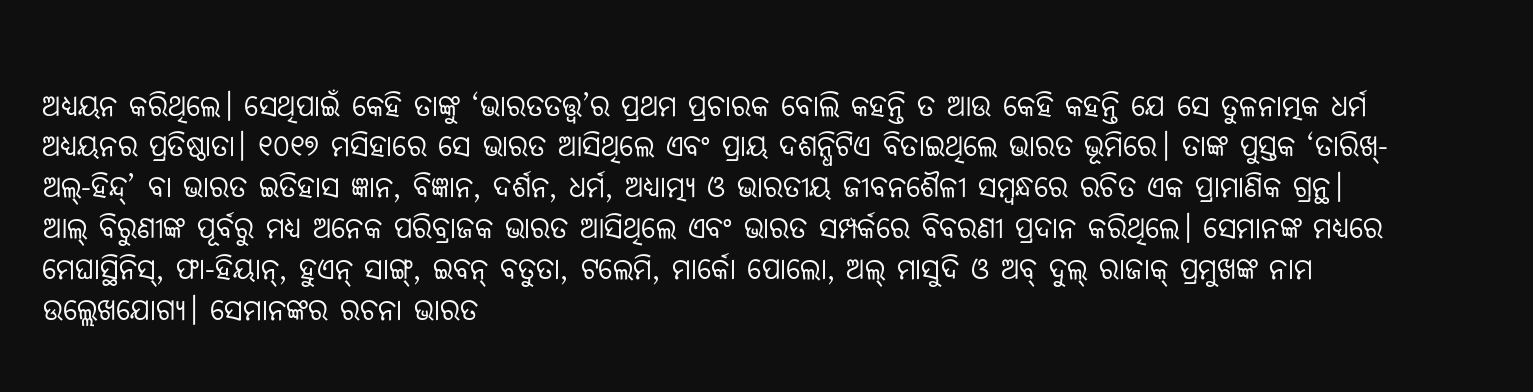ଅଧ୍ୟୟନ କରିଥିଲେ। ସେଥିପାଇଁ କେହି ତାଙ୍କୁ ‘ଭାରତତତ୍ତ୍ୱ’ର ପ୍ରଥମ ପ୍ରଚାରକ ବୋଲି କହନ୍ତି ତ ଆଉ କେହି କହନ୍ତି ଯେ ସେ ତୁଳନାତ୍ମକ ଧର୍ମ ଅଧ୍ୟୟନର ପ୍ରତିଷ୍ଠାତା। ୧୦୧୭ ମସିହାରେ ସେ ଭାରତ ଆସିଥିଲେ ଏବଂ ପ୍ରାୟ ଦଶନ୍ଧିଟିଏ ବିତାଇଥିଲେ ଭାରତ ଭୂମିରେ। ତାଙ୍କ ପୁସ୍ତକ ‘ତାରିଖ୍-ଅଲ୍-ହିନ୍ଦ୍’ ବା ଭାରତ ଇତିହାସ ଜ୍ଞାନ, ବିଜ୍ଞାନ, ଦର୍ଶନ, ଧର୍ମ, ଅଧ୍ୟାତ୍ମ୍ୟ ଓ ଭାରତୀୟ ଜୀବନଶୈଳୀ ସମ୍ବନ୍ଧରେ ରଚିତ ଏକ ପ୍ରାମାଣିକ ଗ୍ରନ୍ଥ।
ଆଲ୍ ବିରୁଣୀଙ୍କ ପୂର୍ବରୁ ମଧ୍ୟ ଅନେକ ପରିବ୍ରାଜକ ଭାରତ ଆସିଥିଲେ ଏବଂ ଭାରତ ସମ୍ପର୍କରେ ବିବରଣୀ ପ୍ରଦାନ କରିଥିଲେ। ସେମାନଙ୍କ ମଧ୍ୟରେ ମେଘାସ୍ଥିନିସ୍, ଫା-ହିୟାନ୍, ହୁଏନ୍ ସାଙ୍ଗ୍, ଇବନ୍ ବତୁତା, ଟଲେମି, ମାର୍କୋ ପୋଲୋ, ଅଲ୍ ମାସୁଦି ଓ ଅବ୍ ଦୁଲ୍ ରାଜାକ୍ ପ୍ରମୁଖଙ୍କ ନାମ ଉଲ୍ଲେଖଯୋଗ୍ୟ। ସେମାନଙ୍କର ରଚନା ଭାରତ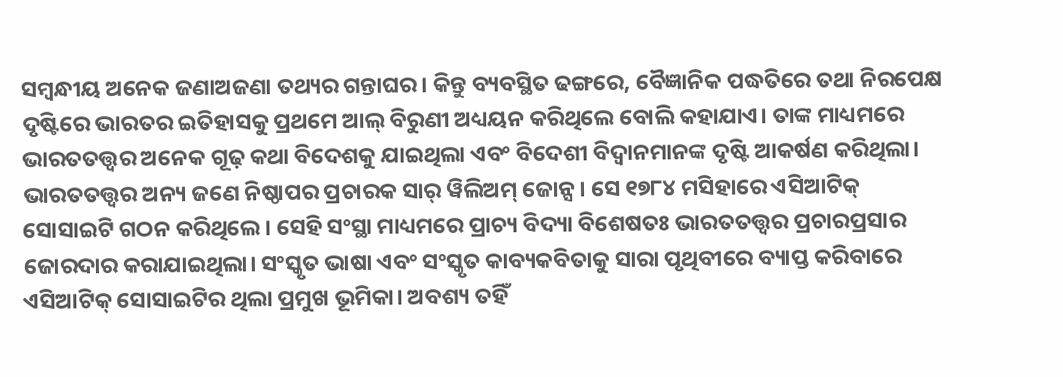ସମ୍ବନ୍ଧୀୟ ଅନେକ ଜଣାଅଜଣା ତଥ୍ୟର ଗନ୍ତାଘର। କିନ୍ତୁ ବ୍ୟବସ୍ଥିତ ଢଙ୍ଗରେ, ବୈଜ୍ଞାନିକ ପଦ୍ଧତିରେ ତଥା ନିରପେକ୍ଷ ଦୃଷ୍ଟିରେ ଭାରତର ଇତିହାସକୁ ପ୍ରଥମେ ଆଲ୍ ବିରୁଣୀ ଅଧ୍ୟୟନ କରିଥିଲେ ବୋଲି କହାଯାଏ। ତାଙ୍କ ମାଧ୍ୟମରେ ଭାରତତତ୍ତ୍ୱର ଅନେକ ଗୂଢ଼ କଥା ବିଦେଶକୁ ଯାଇଥିଲା ଏବଂ ବିଦେଶୀ ବିଦ୍ୱାନମାନଙ୍କ ଦୃଷ୍ଟି ଆକର୍ଷଣ କରିଥିଲା।
ଭାରତତତ୍ତ୍ୱର ଅନ୍ୟ ଜଣେ ନିଷ୍ଠାପର ପ୍ରଚାରକ ସାର୍ ୱିଲିଅମ୍ ଜୋନ୍ସ। ସେ ୧୭୮୪ ମସିହାରେ ଏସିଆଟିକ୍ ସୋସାଇଟି ଗଠନ କରିଥିଲେ। ସେହି ସଂସ୍ଥା ମାଧ୍ୟମରେ ପ୍ରାଚ୍ୟ ବିଦ୍ୟା ବିଶେଷତଃ ଭାରତତତ୍ତ୍ୱର ପ୍ରଚାରପ୍ରସାର ଜୋରଦାର କରାଯାଇଥିଲା। ସଂସ୍କୃତ ଭାଷା ଏବଂ ସଂସ୍କୃତ କାବ୍ୟକବିତାକୁ ସାରା ପୃଥିବୀରେ ବ୍ୟାପ୍ତ କରିବାରେ ଏସିଆଟିକ୍ ସୋସାଇଟିର ଥିଲା ପ୍ରମୁଖ ଭୂମିକା। ଅବଶ୍ୟ ତହିଁ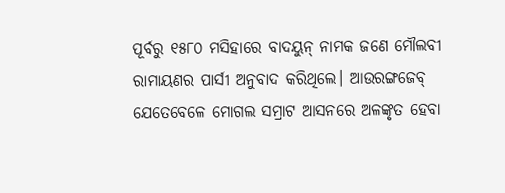ପୂର୍ବରୁ ୧୫୮୦ ମସିହାରେ ବାଦୟୁନ୍ ନାମକ ଜଣେ ମୌଲବୀ ରାମାୟଣର ପାର୍ସୀ ଅନୁବାଦ କରିଥିଲେ। ଆଉରଙ୍ଗଜେବ୍ ଯେତେବେଳେ ମୋଗଲ ସମ୍ରାଟ ଆସନରେ ଅଳଙ୍କୃତ ହେବା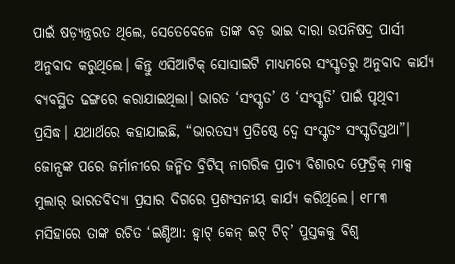ପାଇଁ ଷଡ଼୍ଯନ୍ତ୍ରରତ ଥିଲେ, ସେତେବେଳେ ତାଙ୍କ ବଡ଼ ଭାଇ ଦାରା ଉପନିଷଦ୍ର ପାର୍ସୀ ଅନୁବାଦ କରୁଥିଲେ। କିନ୍ତୁ ଏସିଆଟିକ୍ ସୋସାଇଟି ମାଧ୍ୟମରେ ସଂସ୍କୃତରୁ ଅନୁବାଦ କାର୍ଯ୍ୟ ବ୍ୟବସ୍ଥିତ ଢଙ୍ଗରେ କରାଯାଇଥିଲା। ଭାରତ ‘ସଂସ୍କୃତ’ ଓ ‘ସଂସ୍କୃତି’ ପାଇଁ ପୃଥିବୀ ପ୍ରସିଦ୍ଧ। ଯଥାର୍ଥରେ କହାଯାଇଛି, “ଭାରତସ୍ୟ ପ୍ରତିଷ୍ଠେ ଦ୍ୱେ ସଂସ୍କୃତଂ ସଂସ୍କୃତିସ୍ତଥା”। ଜୋନ୍ସଙ୍କ ପରେ ଜର୍ମାନୀରେ ଜନ୍ମିତ ବ୍ରିଟିସ୍ ନାଗରିକ ପ୍ରାଚ୍ୟ ବିଶାରଦ ଫ୍ରେଡ୍ରିକ୍ ମାକ୍ସ ମୁଲାର୍ ଭାରତବିଦ୍ୟା ପ୍ରସାର ଦିଗରେ ପ୍ରଶଂସନୀୟ କାର୍ଯ୍ୟ କରିଥିଲେ। ୧୮୮୩ ମସିହାରେ ତାଙ୍କ ରଚିତ ‘ଇଣ୍ଡିଆ: ହ୍ୱାଟ୍ କେନ୍ ଇଟ୍ ଟିଚ୍’ ପୁସ୍ତକକୁ ବିଶ୍ୱ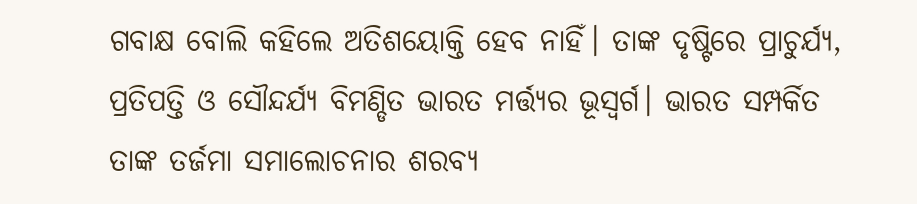ଗବାକ୍ଷ ବୋଲି କହିଲେ ଅତିଶୟୋକ୍ତି ହେବ ନାହିଁ। ତାଙ୍କ ଦୃଷ୍ଟିରେ ପ୍ରାଚୁର୍ଯ୍ୟ, ପ୍ରତିପତ୍ତି ଓ ସୌନ୍ଦର୍ଯ୍ୟ ବିମଣ୍ଡିତ ଭାରତ ମର୍ତ୍ତ୍ୟର ଭୂସ୍ୱର୍ଗ। ଭାରତ ସମ୍ପର୍କିତ ତାଙ୍କ ତର୍ଜମା ସମାଲୋଚନାର ଶରବ୍ୟ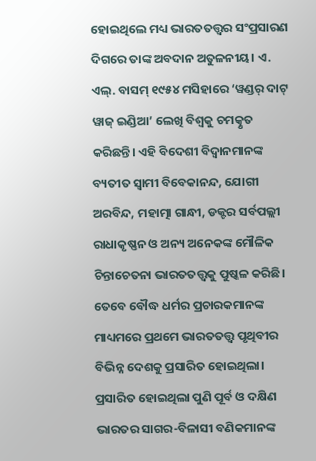ହୋଇଥିଲେ ମଧ୍ୟ ଭାରତତତ୍ତ୍ୱର ସଂପ୍ରସାରଣ ଦିଗରେ ତାଙ୍କ ଅବଦାନ ଅତୁଳନୀୟ। ଏ. ଏଲ୍. ବାସମ୍ ୧୯୫୪ ମସିହାରେ ‘ୱଣ୍ଡର୍ ଦାଟ୍ ୱାଜ୍ ଇଣ୍ଡିଆ’ ଲେଖି ବିଶ୍ୱକୁ ଚମତ୍କୃତ କରିଛନ୍ତି। ଏହି ବିଦେଶୀ ବିଦ୍ୱାନମାନଙ୍କ ବ୍ୟତୀତ ସ୍ୱାମୀ ବିବେକାନନ୍ଦ, ଯୋଗୀ ଅରବିନ୍ଦ, ମହାତ୍ମା ଗାନ୍ଧୀ, ଡକ୍ଟର ସର୍ବପଲ୍ଲୀ ରାଧାକୃଷ୍ଣନ ଓ ଅନ୍ୟ ଅନେକଙ୍କ ମୌଳିକ ଚିନ୍ତାଚେତନା ଭାରତତତ୍ତ୍ୱକୁ ପୁଷ୍କଳ କରିଛି। ତେବେ ବୌଦ୍ଧ ଧର୍ମର ପ୍ରଚାରକମାନଙ୍କ ମାଧ୍ୟମରେ ପ୍ରଥମେ ଭାରତତତ୍ତ୍ୱ ପୃଥିବୀର ବିଭିନ୍ନ ଦେଶକୁ ପ୍ରସାରିତ ହୋଇଥିଲା। ପ୍ରସାରିତ ହୋଇଥିଲା ପୁଣି ପୂର୍ବ ଓ ଦକ୍ଷିଣ ଭାରତର ସାଗର-ବିଳାସୀ ବଣିକମାନଙ୍କ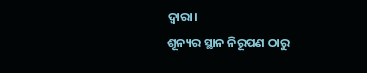ଦ୍ୱାରା।
ଶୂନ୍ୟର ସ୍ଥାନ ନିରୂପଣ ଠାରୁ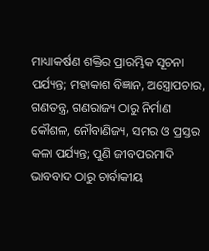ମାଧ୍ୟାକର୍ଷଣ ଶକ୍ତିର ପ୍ରାରମ୍ଭିକ ସୂଚନା ପର୍ଯ୍ୟନ୍ତ; ମହାକାଶ ବିଜ୍ଞାନ, ଅସ୍ତ୍ରୋପଚାର, ଗଣତନ୍ତ୍ର, ଗଣରାଜ୍ୟ ଠାରୁ ନିର୍ମାଣ କୌଶଳ, ନୌବାଣିଜ୍ୟ, ସମର ଓ ପ୍ରସ୍ତର କଳା ପର୍ଯ୍ୟନ୍ତ; ପୁଣି ଜୀବପରମାଦି ଭାବବାଦ ଠାରୁ ଚାର୍ବାକୀୟ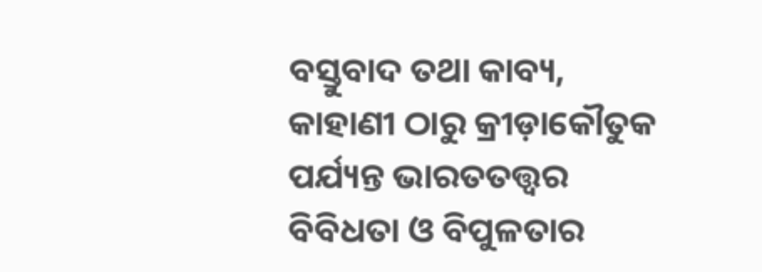ବସ୍ତୁବାଦ ତଥା କାବ୍ୟ, କାହାଣୀ ଠାରୁ କ୍ରୀଡ଼ାକୌତୁକ ପର୍ଯ୍ୟନ୍ତ ଭାରତତତ୍ତ୍ୱର ବିବିଧତା ଓ ବିପୁଳତାର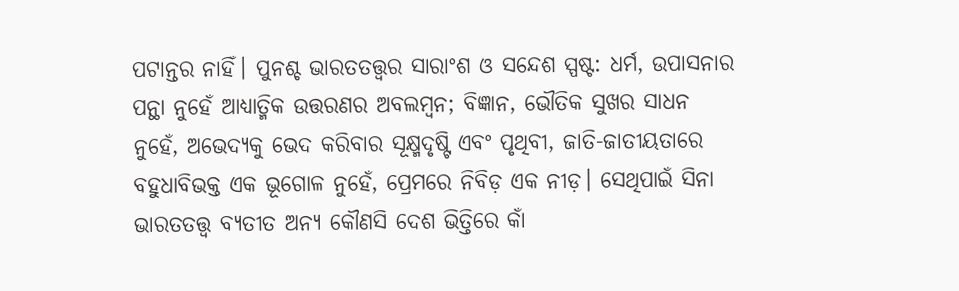ପଟାନ୍ତର ନାହିଁ। ପୁନଶ୍ଚ ଭାରତତତ୍ତ୍ୱର ସାରାଂଶ ଓ ସନ୍ଦେଶ ସ୍ପଷ୍ଟ: ଧର୍ମ, ଉପାସନାର ପନ୍ଥା ନୁହେଁ ଆଧ୍ୟାତ୍ମିକ ଉତ୍ତରଣର ଅବଲମ୍ବନ; ବିଜ୍ଞାନ, ଭୌତିକ ସୁଖର ସାଧନ ନୁହେଁ, ଅଭେଦ୍ୟକୁ ଭେଦ କରିବାର ସୂକ୍ଷ୍ମଦୃଷ୍ଟି ଏବଂ ପୃଥିବୀ, ଜାତି-ଜାତୀୟତାରେ ବହୁଧାବିଭକ୍ତ ଏକ ଭୂଗୋଳ ନୁହେଁ, ପ୍ରେମରେ ନିବିଡ଼ ଏକ ନୀଡ଼। ସେଥିପାଇଁ ସିନା ଭାରତତତ୍ତ୍ୱ ବ୍ୟତୀତ ଅନ୍ୟ କୌଣସି ଦେଶ ଭିତ୍ତିରେ କାଁ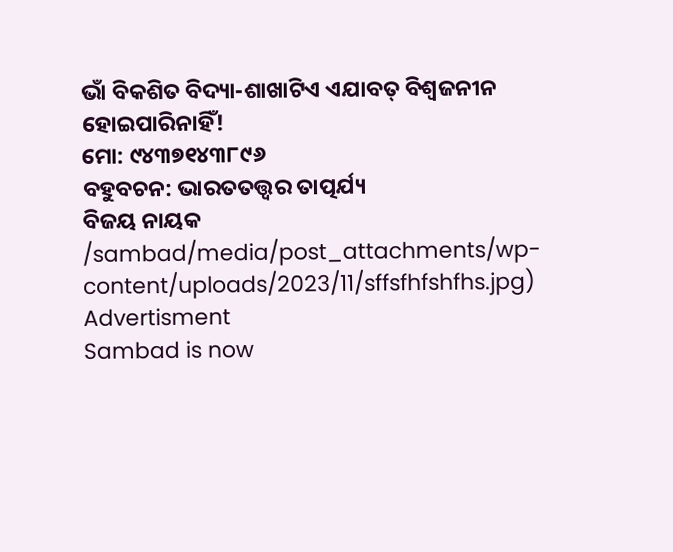ଭାଁ ବିକଶିତ ବିଦ୍ୟା-ଶାଖାଟିଏ ଏଯାବତ୍ ବିଶ୍ୱଜନୀନ ହୋଇପାରିନାହିଁ!
ମୋ: ୯୪୩୭୧୪୩୮୯୬
ବହୁବଚନ: ଭାରତତତ୍ତ୍ୱର ତାତ୍ପର୍ଯ୍ୟ
ବିଜୟ ନାୟକ
/sambad/media/post_attachments/wp-content/uploads/2023/11/sffsfhfshfhs.jpg)
Advertisment
Sambad is now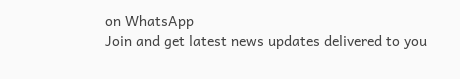on WhatsApp
Join and get latest news updates delivered to you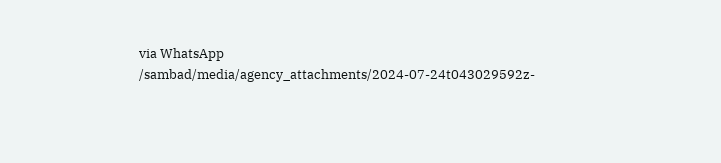via WhatsApp
/sambad/media/agency_attachments/2024-07-24t043029592z-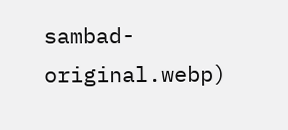sambad-original.webp)